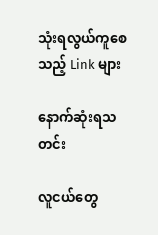သုံးရလွယ်ကူစေသည့် Link များ

နောက်ဆုံးရသတင်း

လူငယ်တွေ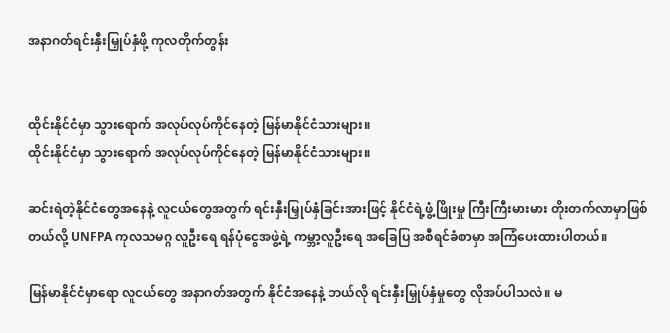အနာဂတ်ရင်းနှီးမြှုပ်နှံဖို့ ကုလတိုက်တွန်း


ထိုင်းနိုင်ငံမှာ သွားရောက် အလုပ်လုပ်ကိုင်နေတဲ့ မြန်မာနိုင်ငံသားများ။
ထိုင်းနိုင်ငံမှာ သွားရောက် အလုပ်လုပ်ကိုင်နေတဲ့ မြန်မာနိုင်ငံသားများ။

ဆင်းရဲတဲ့နိုင်ငံတွေအနေနဲ့ လူငယ်တွေအတွက် ရင်းနှီးမြှုပ်နှံခြင်းအားဖြင့် နိုင်ငံရဲ့ဖွံ့ဖြိုးမှု ကြီးကြီးမားမား တိုးတက်လာမှာဖြစ်တယ်လို့ UNFPA ကုလသမဂ္ဂ လူဦးရေ ရန်ပုံငွေအဖွဲ့ရဲ့ ကမ္ဘာ့လူဦးရေ အခြေပြ အစီရင်ခံစာမှာ အကြံပေးထားပါတယ်။

မြန်မာနိုင်ငံမှာရော လူငယ်တွေ အနာဂတ်အတွက် နိုင်ငံအနေနဲ့ ဘယ်လို ရင်းနှီးမြှုပ်နှံမှုတွေ လိုအပ်ပါသလဲ။ မ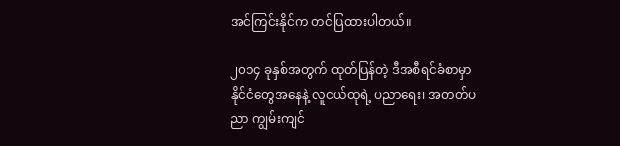အင်ကြင်းနိုင်က တင်ပြထားပါတယ်။

၂၀၁၄ ခုနှစ်အတွက် ထုတ်ပြန်တဲ့ ဒီအစီရင်ခံစာမှာ နိုင်ငံတွေအနေနဲ့ လူငယ်ထုရဲ့ ပညာရေး၊ အတတ်ပညာ ကျွမ်းကျင်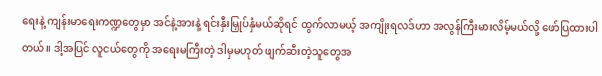ရေးနဲ့ ကျန်းမာရေးကဏ္ဍတွေမှာ အင်နဲ့အားနဲ့ ရင်းနှီးမြှုပ်နှံမယ်ဆိုရင် ထွက်လာမယ့် အကျိုးရလဒ်ဟာ အလွန်ကြီးမားလိမ့်မယ်လို့ ဖော်ပြထားပါတယ်။ ဒါ့အပြင် လူငယ်တွေကို အရေးမကြီးတဲ့ ဒါမှမဟုတ် ဖျက်ဆီးတဲ့သူတွေအ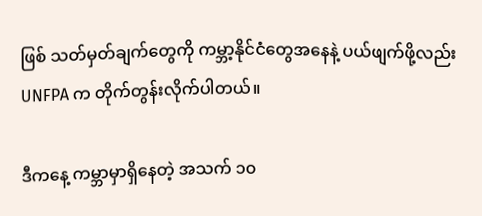ဖြစ် သတ်မှတ်ချက်တွေကို ကမ္ဘာ့နိုင်ငံတွေအနေနဲ့ ပယ်ဖျက်ဖို့လည်း UNFPA က တိုက်တွန်းလိုက်ပါတယ်။

ဒီကနေ့ ကမ္ဘာမှာရှိနေတဲ့ အသက် ၁၀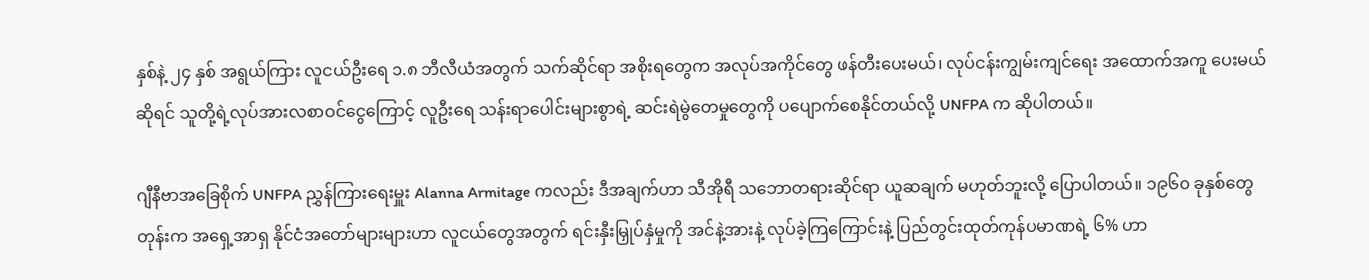နှစ်နဲ့ ၂၄ နှစ် အရွယ်ကြား လူငယ်ဦးရေ ၁.၈ ဘီလီယံအတွက် သက်ဆိုင်ရာ အစိုးရတွေက အလုပ်အကိုင်တွေ ဖန်တီးပေးမယ်၊ လုပ်ငန်းကျွမ်းကျင်ရေး အထောက်အကူ ပေးမယ်ဆိုရင် သူတို့ရဲ့လုပ်အားလစာဝင်ငွေကြောင့် လူဦးရေ သန်းရာပေါင်းများစွာရဲ့ ဆင်းရဲမွဲတေမှုတွေကို ပပျောက်စေနိုင်တယ်လို့ UNFPA က ဆိုပါတယ်။

ဂျီနီဗာအခြေစိုက် UNFPA ညွှန်ကြားရေးမှူး Alanna Armitage ကလည်း ဒီအချက်ဟာ သီအိုရီ သဘောတရားဆိုင်ရာ ယူဆချက် မဟုတ်ဘူးလို့ ပြောပါတယ်။ ၁၉၆၀ ခုနှစ်တွေတုန်းက အရှေ့အာရှ နိုင်ငံအတော်များများဟာ လူငယ်တွေအတွက် ရင်းနှီးမြှုပ်နှံမှုကို အင်နဲ့အားနဲ့ လုပ်ခဲ့ကြကြောင်းနဲ့ ပြည်တွင်းထုတ်ကုန်ပမာဏရဲ့ ၆% ဟာ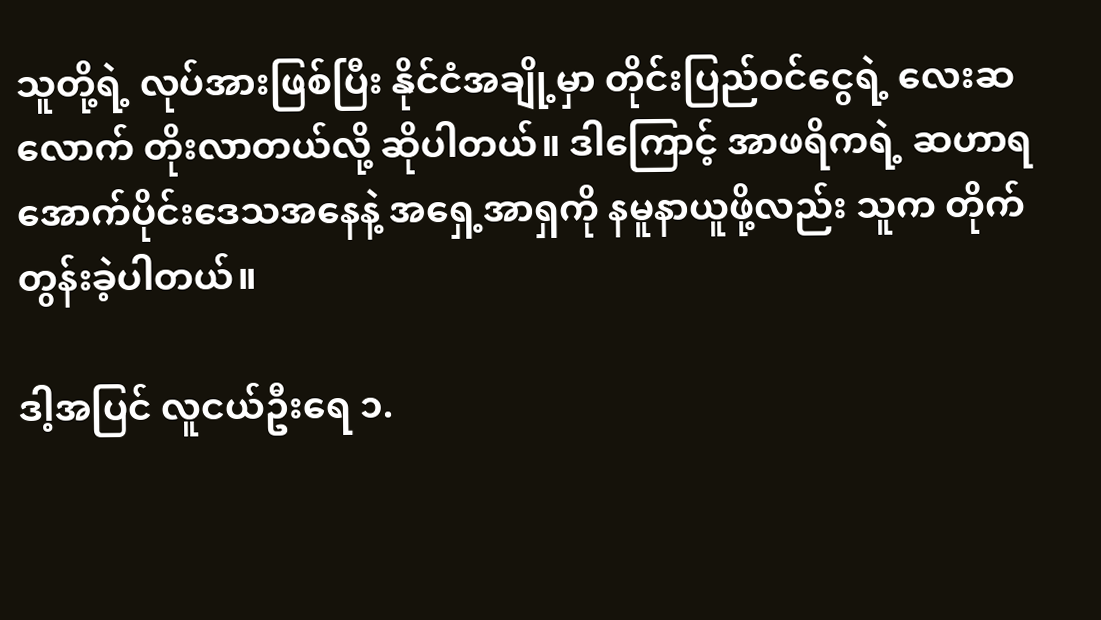သူတို့ရဲ့ လုပ်အားဖြစ်ပြီး နိုင်ငံအချို့မှာ တိုင်းပြည်ဝင်ငွေရဲ့ လေးဆ လောက် တိုးလာတယ်လို့ ဆိုပါတယ်။ ဒါကြောင့် အာဖရိကရဲ့ ဆဟာရ အောက်ပိုင်းဒေသအနေနဲ့ အရှေ့အာရှကို နမူနာယူဖို့လည်း သူက တိုက်တွန်းခဲ့ပါတယ်။

ဒါ့အပြင် လူငယ်ဦးရေ ၁.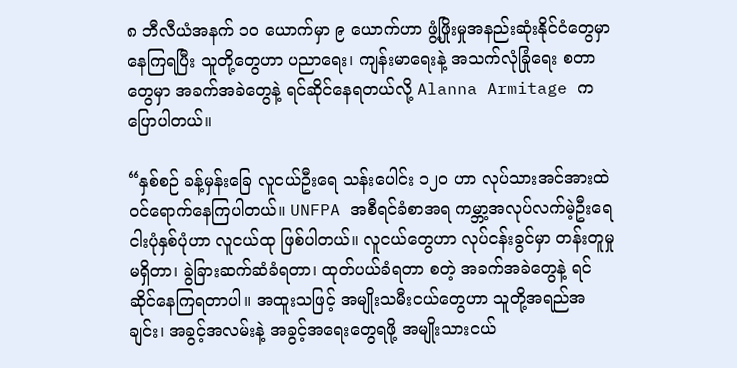၈ ဘီလီယံအနက် ၁၀ ယောက်မှာ ၉ ယောက်ဟာ ဖွံ့ဖြိုးမှုအနည်းဆုံးနိုင်ငံတွေမှာ နေကြရပြီး သူတို့တွေဟာ ပညာရေး၊ ကျန်းမာရေးနဲ့ အသက်လုံခြုံရေး စတာတွေမှာ အခက်အခဲတွေနဲ့ ရင်ဆိုင်နေရတယ်လို့ Alanna Armitage က ပြောပါတယ်။

“နှစ်စဉ် ခန့်မှန်းခြေ လူငယ်ဦးရေ သန်းပေါင်း ၁၂၀ ဟာ လုပ်သားအင်အားထဲ ဝင်ရောက်နေကြပါတယ်။ UNFPA အစီရင်ခံစာအရ ကမ္ဘာ့အလုပ်လက်မဲ့ဦးရေ ငါးပုံနှစ်ပုံဟာ လူငယ်ထု ဖြစ်ပါတယ်။ လူငယ်တွေဟာ လုပ်ငန်းခွင်မှာ တန်းတူမှုမရှိတာ၊ ခွဲခြားဆက်ဆံခံရတာ၊ ထုတ်ပယ်ခံရတာ စတဲ့ အခက်အခဲတွေနဲ့ ရင်ဆိုင်နေကြရတာပါ။ အထူးသဖြင့် အမျိုးသမီးငယ်တွေဟာ သူတို့အရည်အချင်း၊ အခွင့်အလမ်းနဲ့ အခွင့်အရေးတွေရဖို့ အမျိုးသားငယ်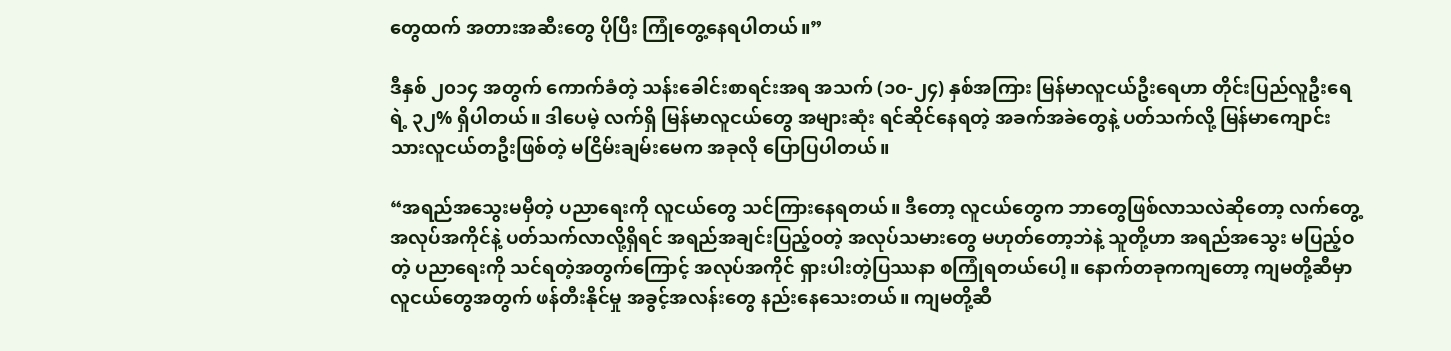တွေထက် အတားအဆီးတွေ ပိုပြီး ကြုံတွေ့နေရပါတယ်။”

ဒီနှစ် ၂၀၁၄ အတွက် ကောက်ခံတဲ့ သန်းခေါင်းစာရင်းအရ အသက် (၁၀-၂၄) နှစ်အကြား မြန်မာလူငယ်ဦးရေဟာ တိုင်းပြည်လူဦးရေရဲ့ ၃၂% ရှိပါတယ်။ ဒါပေမဲ့ လက်ရှိ မြန်မာလူငယ်တွေ အများဆုံး ရင်ဆိုင်နေရတဲ့ အခက်အခဲတွေနဲ့ ပတ်သက်လို့ မြန်မာကျောင်းသားလူငယ်တဦးဖြစ်တဲ့ မငြိမ်းချမ်းမေက အခုလို ပြောပြပါတယ်။

“အရည်အသွေးမမှီတဲ့ ပညာရေးကို လူငယ်တွေ သင်ကြားနေရတယ်။ ဒီတော့ လူငယ်တွေက ဘာတွေဖြစ်လာသလဲဆိုတော့ လက်တွေ့ အလုပ်အကိုင်နဲ့ ပတ်သက်လာလို့ရှိရင် အရည်အချင်းပြည့်ဝတဲ့ အလုပ်သမားတွေ မဟုတ်တော့ဘဲနဲ့ သူတို့ဟာ အရည်အသွေး မပြည့်ဝတဲ့ ပညာရေးကို သင်ရတဲ့အတွက်ကြောင့် အလုပ်အကိုင် ရှားပါးတဲ့ပြဿနာ စကြုံရတယ်ပေါ့။ နောက်တခုကကျတော့ ကျမတို့ဆီမှာ လူငယ်တွေအတွက် ဖန်တီးနိုင်မှု အခွင့်အလန်းတွေ နည်းနေသေးတယ်။ ကျမတို့ဆီ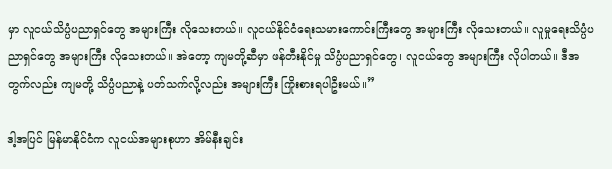မှာ လူငယ်သိပ္ပံပညာရှင်တွေ အများကြီး လိုသေးတယ်။ လူငယ်နိုင်ငံရေးသမားကောင်းကြီးတွေ အများကြီး လိုသေးတယ်။ လူမှုရေးသိပ္ပံပညာရှင်တွေ အများကြီး လိုသေးတယ်။ အဲတော့ ကျမတို့ဆီမှာ ဖန်တီးနိုင်မှု သိပ္ပံပညာရှင်တွေ၊ လူငယ်တွေ အများကြီး လိုပါတယ်။ ဒီအတွက်လည်း ကျမတို့ သိပ္ပံပညာနဲ့ ပတ်သက်လို့လည်း အများကြီး ကြိုးစားရပါဦးမယ်။”

ဒါ့အပြင် မြန်မာနိုင်ငံက လူငယ်အများစုဟာ အိမ်နီးချင်း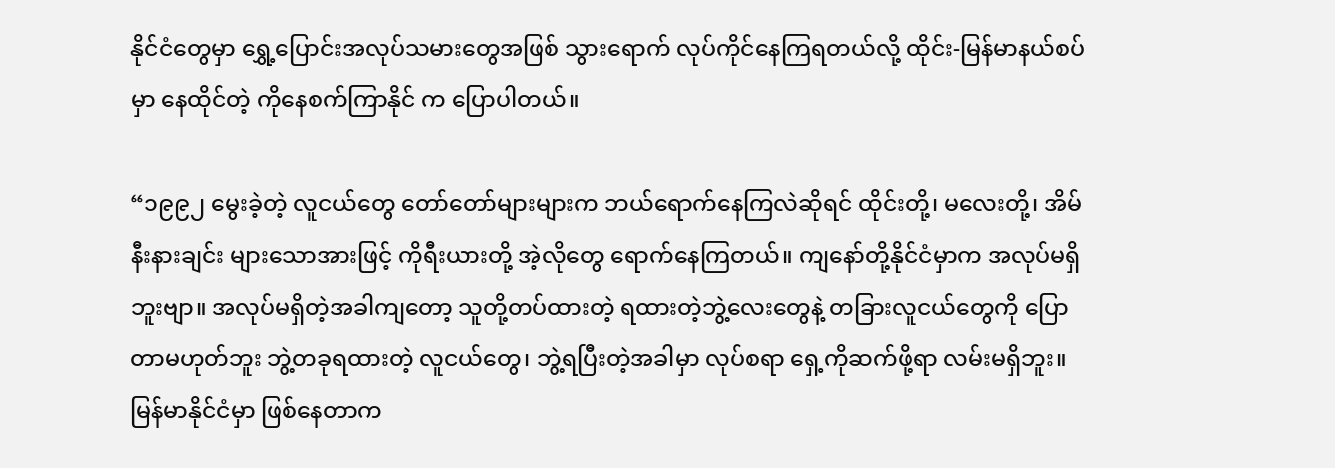နိုင်ငံတွေမှာ ရွှေ့ပြောင်းအလုပ်သမားတွေအဖြစ် သွားရောက် လုပ်ကိုင်နေကြရတယ်လို့ ထိုင်း-မြန်မာနယ်စပ်မှာ နေထိုင်တဲ့ ကိုနေစက်ကြာနိုင် က ပြောပါတယ်။

“၁၉၉၂ မွေးခဲ့တဲ့ လူငယ်တွေ တော်တော်များများက ဘယ်ရောက်နေကြလဲဆိုရင် ထိုင်းတို့၊ မလေးတို့၊ အိမ်နီးနားချင်း များသောအားဖြင့် ကိုရီးယားတို့ အဲ့လိုတွေ ရောက်နေကြတယ်။ ကျနော်တို့နိုင်ငံမှာက အလုပ်မရှိဘူးဗျာ။ အလုပ်မရှိတဲ့အခါကျတော့ သူတို့တပ်ထားတဲ့ ရထားတဲ့ဘွဲ့လေးတွေနဲ့ တခြားလူငယ်တွေကို ပြောတာမဟုတ်ဘူး ဘွဲ့တခုရထားတဲ့ လူငယ်တွေ၊ ဘွဲ့ရပြီးတဲ့အခါမှာ လုပ်စရာ ရှေ့ကိုဆက်ဖို့ရာ လမ်းမရှိဘူး။ မြန်မာနိုင်ငံမှာ ဖြစ်နေတာက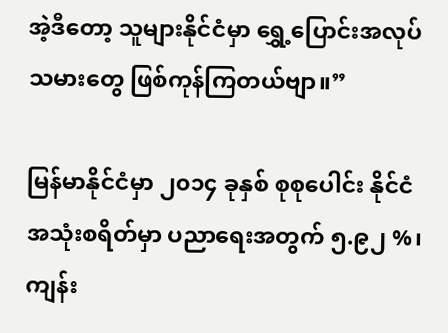အဲ့ဒီတော့ သူများနိုင်ငံမှာ ရွှေ့ပြောင်းအလုပ်သမားတွေ ဖြစ်ကုန်ကြတယ်ဗျာ။”

မြန်မာနိုင်ငံမှာ ၂၀၁၄ ခုနှစ် စုစုပေါင်း နိုင်ငံအသုံးစရိတ်မှာ ပညာရေးအတွက် ၅.၉၂ %၊ ကျန်း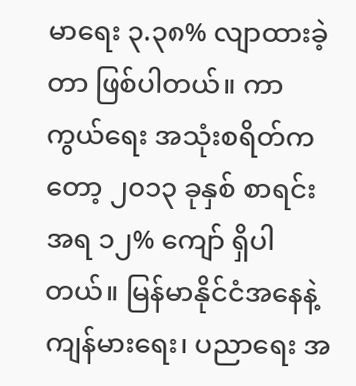မာရေး ၃.၃၈% လျာထားခဲ့တာ ဖြစ်ပါတယ်။ ကာကွယ်ရေး အသုံးစရိတ်ကတော့ ၂၀၁၃ ခုနှစ် စာရင်းအရ ၁၂% ကျော် ရှိပါတယ်။ မြန်မာနိုင်ငံအနေနဲ့ ကျန်မားရေး၊ ပညာရေး အ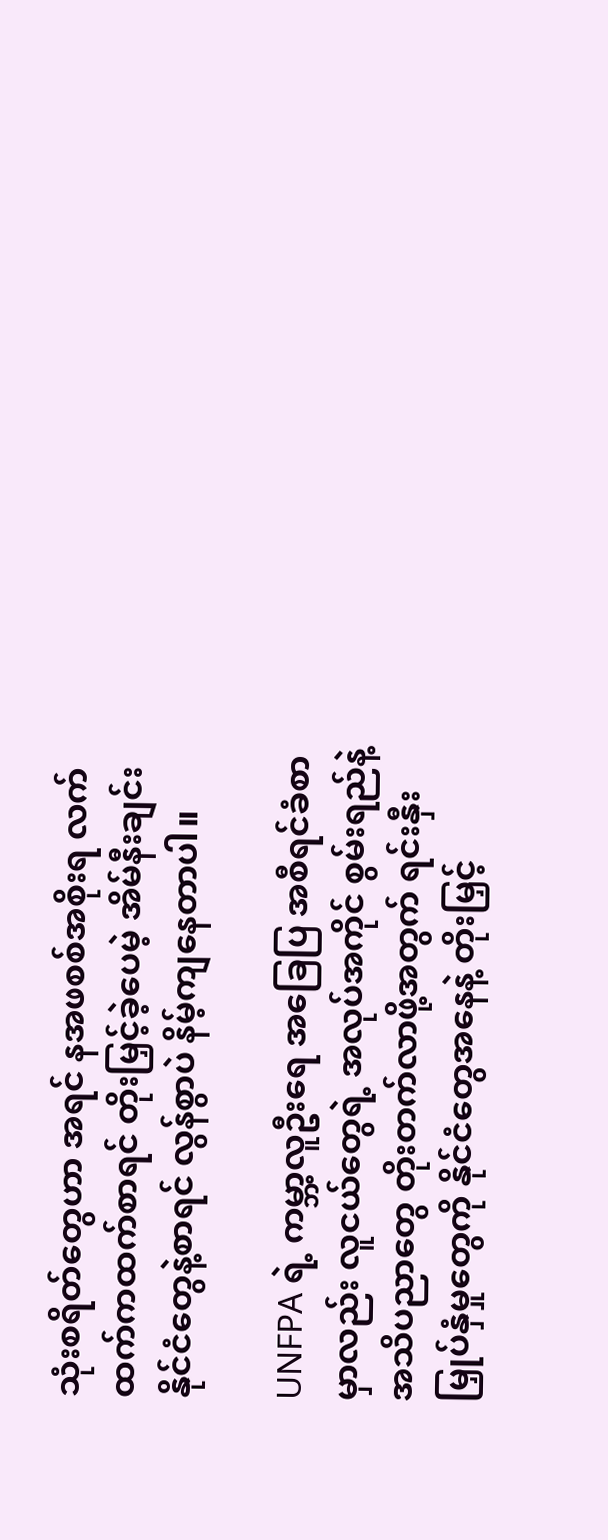သုံးစရိတ်တွေဟာ အရင် နအဖစစ်အစိုးရ လက်ထက်ကထက်စာရင် တိုးမြှင့်ခဲ့ပေမဲ့ အိမ်နီးချင်းနိုင်ငံတွေနဲ့စာရင် လွန်စွာပဲ နိမ့်ကျနေတာပါ။

UNFPA ရဲ့ ကမ္ဘာ့လူဦးရေ အခြေပြ အစီရင်ခံစာမှာလည်း လူငယ်တွေရဲ့ အလုပ်အကိုင် စွမ်းရည်နဲ့ အသိပညာတွေ တိုးတက်လာဖို့အတွက် ရင်းနှီးမြှုပ်နှံမှုတွေကို နိုင်ငံတွေအနေနဲ့ တိုးမြှင့်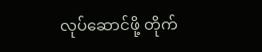လုပ်ဆောင်ဖို့ တိုက်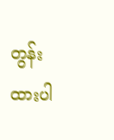တွန်းထားပါ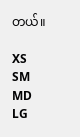တယ်။

XS
SM
MD
LG